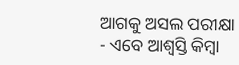ଆଗକୁ ଅସଲ ପରୀକ୍ଷା
- ଏବେ ଆଶ୍ବସ୍ତି କିମ୍ବା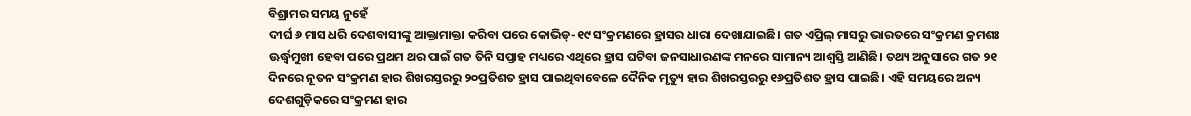ବିଶ୍ରାମର ସମୟ ନୁହେଁ
ଦୀର୍ଘ ୬ ମାସ ଧରି ଦେଶବାସୀଙ୍କୁ ଆକ୍ତାମାକ୍ତା କରିବା ପରେ କୋଭିଡ୍-୧୯ ସଂକ୍ରମଣରେ ହ୍ରାସର ଧାରା ଦେଖାଯାଇଛି। ଗତ ଏପ୍ରିଲ୍ ମାସରୁ ଭାରତରେ ସଂକ୍ରମଣ କ୍ରମଶଃ ଊର୍ଦ୍ଧ୍ବମୁଖୀ ହେବା ପରେ ପ୍ରଥମ ଥର ପାଇଁ ଗତ ତିନି ସପ୍ତାହ ମଧ୍ୟରେ ଏଥିରେ ହ୍ରାସ ଘଟିବା ଜନସାଧାରଣଙ୍କ ମନରେ ସାମାନ୍ୟ ଆଶ୍ୱସ୍ତି ଆଣିଛି। ତଥ୍ୟ ଅନୁସାରେ ଗତ ୨୧ ଦିନରେ ନୂତନ ସଂକ୍ରମଣ ହାର ଶିଖରସ୍ତରରୁ ୨୦ପ୍ରତିଶତ ହ୍ରାସ ପାଇଥିବାବେଳେ ଦୈନିକ ମୃତ୍ୟୁ ହାର ଶିଖରସ୍ତରରୁ ୧୬ପ୍ରତିଶତ ହ୍ରାସ ପାଇଛି। ଏହି ସମୟରେ ଅନ୍ୟ ଦେଶଗୁଡ଼ିକରେ ସଂକ୍ରମଣ ହାର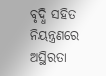ବୃଦ୍ଧି ସହିତ ନିୟନ୍ତ୍ରଣରେ ଅସ୍ଥିରତା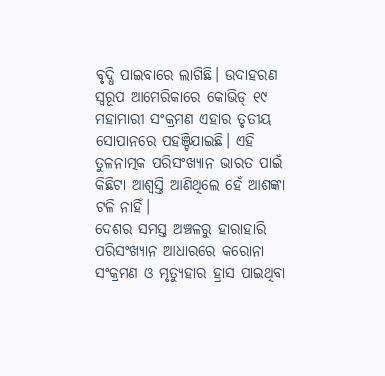ବୃଦ୍ଧି ପାଇବାରେ ଲାଗିଛି। ଉଦାହରଣ ସ୍ୱରୂପ ଆମେରିକାରେ କୋଭିଡ୍ ୧୯ ମହାମାରୀ ସଂକ୍ରମଣ ଏହାର ତୃତୀୟ ସୋପାନରେ ପହଞ୍ଚିଯାଇଛି। ଏହି ତୁଳନାତ୍ମକ ପରିସଂଖ୍ୟାନ ଭାରତ ପାଇଁ କିଛିଟା ଆଶ୍ୱସ୍ତି ଆଣିଥିଲେ ହେଁ ଆଶଙ୍କା ଟଳି ନାହିଁ।
ଦେଶର ସମସ୍ତ ଅଞ୍ଚଳରୁ ହାରାହାରି ପରିସଂଖ୍ୟାନ ଆଧାରରେ କରୋନା ସଂକ୍ରମଣ ଓ ମୃତ୍ୟୁହାର ହ୍ରାସ ପାଇଥିବା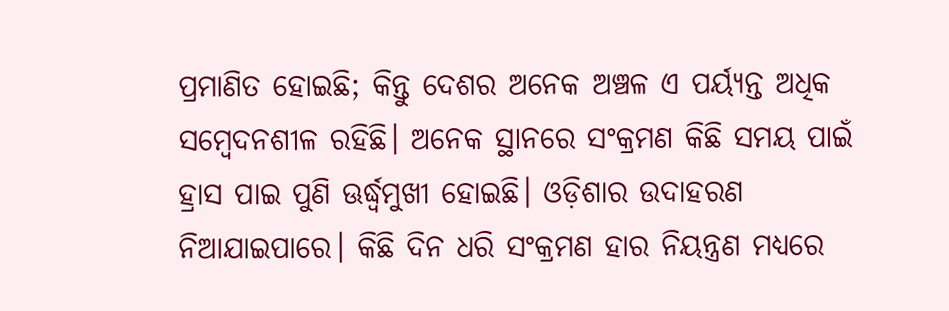ପ୍ରମାଣିତ ହୋଇଛି; କିନ୍ତୁ ଦେଶର ଅନେକ ଅଞ୍ଚଳ ଏ ପର୍ୟ୍ୟନ୍ତ ଅଧିକ ସମ୍ବେଦନଶୀଳ ରହିଛି। ଅନେକ ସ୍ଥାନରେ ସଂକ୍ରମଣ କିଛି ସମୟ ପାଇଁ ହ୍ରାସ ପାଇ ପୁଣି ଊର୍ଦ୍ଧ୍ବମୁଖୀ ହୋଇଛି। ଓଡ଼ିଶାର ଉଦାହରଣ ନିଆଯାଇପାରେ। କିଛି ଦିନ ଧରି ସଂକ୍ରମଣ ହାର ନିୟନ୍ତ୍ରଣ ମଧ୍ୟରେ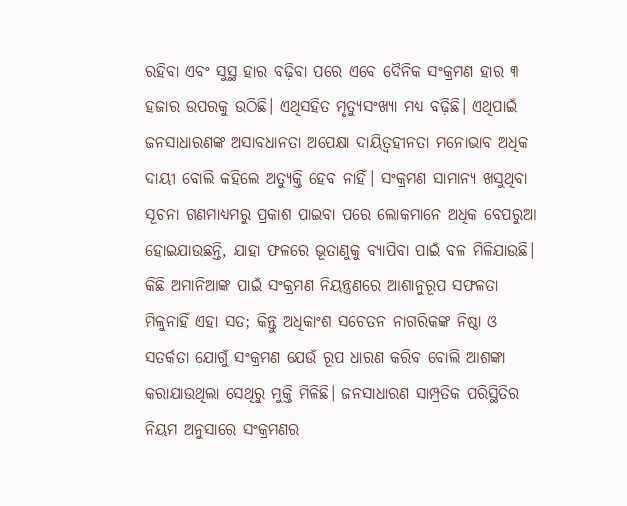ରହିବା ଏବଂ ସୁସ୍ଥ ହାର ବଢ଼ିବା ପରେ ଏବେ ଦୈନିକ ସଂକ୍ରମଣ ହାର ୩ ହଜାର ଉପରକୁ ଉଠିଛି। ଏଥିସହିତ ମୃତ୍ୟୁସଂଖ୍ୟା ମଧ୍ୟ ବଢ଼ିଛି। ଏଥିପାଇଁ ଜନସାଧାରଣଙ୍କ ଅସାବଧାନତା ଅପେକ୍ଷା ଦାୟିତ୍ୱହୀନତା ମନୋଭାବ ଅଧିକ ଦାୟୀ ବୋଲି କହିଲେ ଅତ୍ୟୁକ୍ତି ହେବ ନାହିଁ। ସଂକ୍ରମଣ ସାମାନ୍ୟ ଖସୁଥିବା ସୂଚନା ଗଣମାଧ୍ୟମରୁ ପ୍ରକାଶ ପାଇବା ପରେ ଲୋକମାନେ ଅଧିକ ବେପରୁଆ ହୋଇଯାଉଛନ୍ତି, ଯାହା ଫଳରେ ଭୂତାଣୁକୁ ବ୍ୟାପିବା ପାଇଁ ବଳ ମିଳିଯାଉଛି।
କିଛି ଅମାନିଆଙ୍କ ପାଇଁ ସଂକ୍ରମଣ ନିୟନ୍ତ୍ରଣରେ ଆଶାନୁରୂପ ସଫଳତା ମିଳୁନାହିଁ ଏହା ସତ; କିନ୍ତୁ ଅଧିକାଂଶ ସଚେତନ ନାଗରିକଙ୍କ ନିଷ୍ଠା ଓ ସତର୍କତା ଯୋଗୁଁ ସଂକ୍ରମଣ ଯେଉଁ ରୂପ ଧାରଣ କରିବ ବୋଲି ଆଶଙ୍କା କରାଯାଉଥିଲା ସେଥିରୁ ମୁକ୍ତି ମିଳିଛି। ଜନସାଧାରଣ ସାମ୍ପ୍ରତିକ ପରିସ୍ଥିତିର ନିୟମ ଅନୁସାରେ ସଂକ୍ରମଣର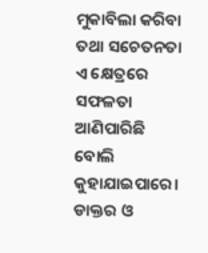ମୁକାବିଲା କରିବା ତଥା ସଚେତନତା ଏ କ୍ଷେତ୍ରରେ ସଫଳତା ଆଣିପାରିଛି ବୋଲି କୁହାଯାଇପାରେ। ଡାକ୍ତର ଓ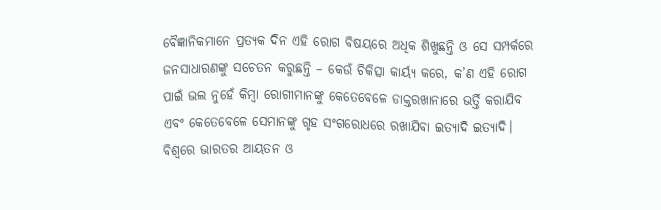ବୈଜ୍ଞାନିକମାନେ ପ୍ରତ୍ୟକ ଦିନ ଏହି ରୋଗ ବିଷୟରେ ଅଧିକ ଶିଖୁଛନ୍ତି ଓ ସେ ସମ୍ପର୍କରେ ଜନସାଧାରଣଙ୍କୁ ସଚେତନ କରୁଛନ୍ତି – କେଉଁ ଚିକିତ୍ସା କାର୍ୟ୍ୟ କରେ, କ’ଣ ଏହି ରୋଗ ପାଇଁ ଭଲ ନୁହେଁ କିମ୍ବା ରୋଗୀମାନଙ୍କୁ କେତେବେଳେ ଡାକ୍ତରଖାନାରେ ଭର୍ତ୍ତି କରାଯିବ ଏବଂ କେତେବେଳେ ସେମାନଙ୍କୁ ଗୃହ ସଂଗରୋଧରେ ରଖାଯିବା ଇତ୍ୟାଦି ଇତ୍ୟାଦି। ବିଶ୍ୱରେ ଭାରତର ଆୟତନ ଓ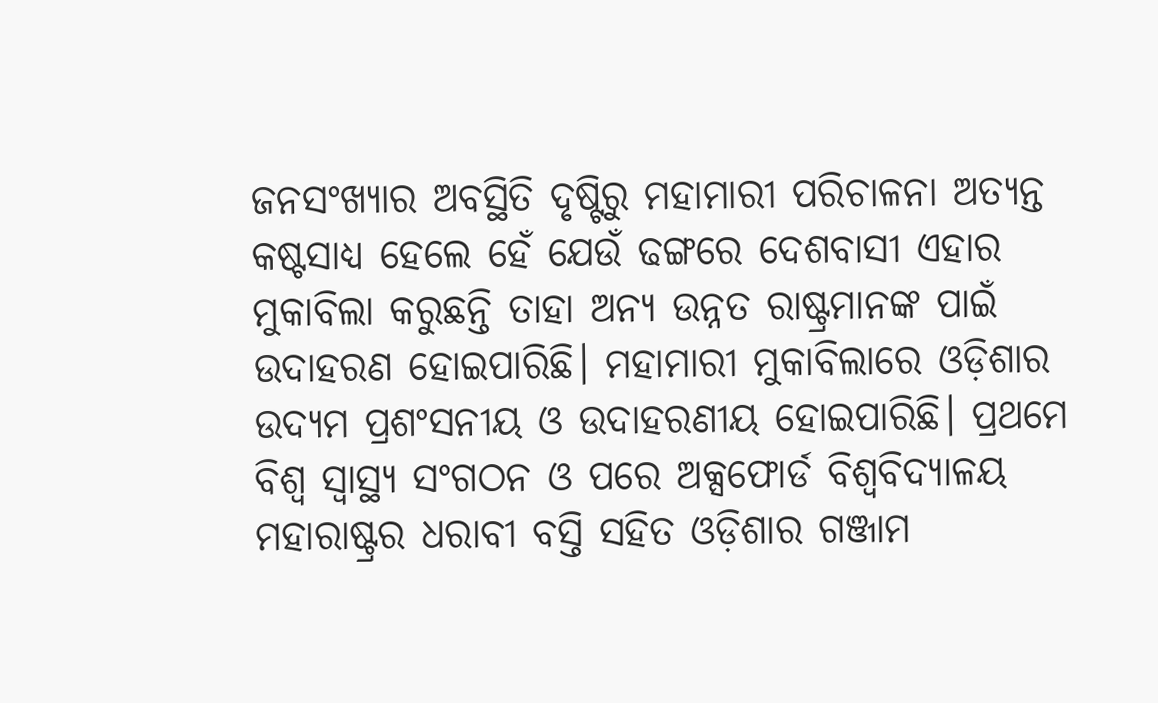ଜନସଂଖ୍ୟାର ଅବସ୍ଥିତି ଦୃଷ୍ଟିରୁ ମହାମାରୀ ପରିଚାଳନା ଅତ୍ୟନ୍ତ କଷ୍ଟସାଧ୍ୟ ହେଲେ ହେଁ ଯେଉଁ ଢଙ୍ଗରେ ଦେଶବାସୀ ଏହାର ମୁକାବିଲା କରୁଛନ୍ତି ତାହା ଅନ୍ୟ ଉନ୍ନତ ରାଷ୍ଟ୍ରମାନଙ୍କ ପାଇଁ ଉଦାହରଣ ହୋଇପାରିଛି। ମହାମାରୀ ମୁକାବିଲାରେ ଓଡ଼ିଶାର ଉଦ୍ୟମ ପ୍ରଶଂସନୀୟ ଓ ଉଦାହରଣୀୟ ହୋଇପାରିଛି। ପ୍ରଥମେ ବିଶ୍ୱ ସ୍ୱାସ୍ଥ୍ୟ ସଂଗଠନ ଓ ପରେ ଅକ୍ସଫୋର୍ଡ ବିଶ୍ୱବିଦ୍ୟାଳୟ ମହାରାଷ୍ଟ୍ରର ଧରାବୀ ବସ୍ତି ସହିତ ଓଡ଼ିଶାର ଗଞ୍ଜାମ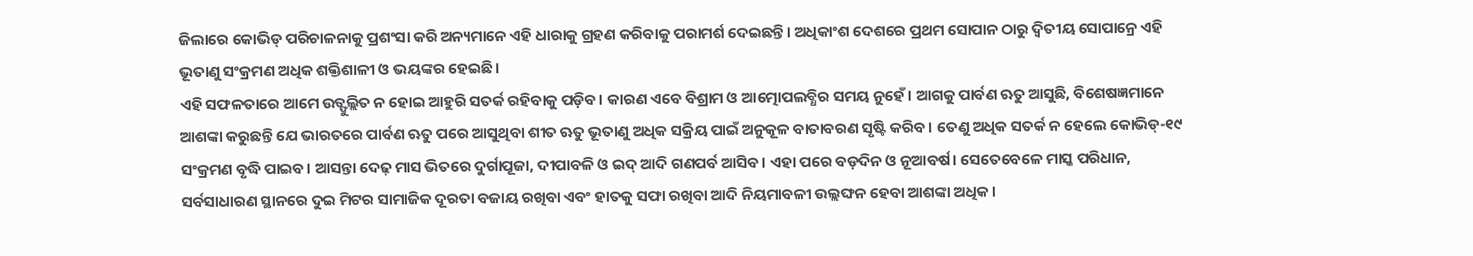ଜିଲାରେ କୋଭିଡ୍ ପରିଚାଳନାକୁ ପ୍ରଶଂସା କରି ଅନ୍ୟମାନେ ଏହି ଧାରାକୁ ଗ୍ରହଣ କରିବାକୁ ପରାମର୍ଶ ଦେଇଛନ୍ତି। ଅଧିକାଂଶ ଦେଶରେ ପ୍ରଥମ ସୋପାନ ଠାରୁ ଦ୍ୱିତୀୟ ସୋପାନ୍ରେ ଏହି ଭୂତାଣୁ ସଂକ୍ରମଣ ଅଧିକ ଶକ୍ତିଶାଳୀ ଓ ଭୟଙ୍କର ହେଇଛି।
ଏହି ସଫଳତାରେ ଆମେ ଉତ୍ଫୁଲ୍ଲିତ ନ ହୋଇ ଆହୁରି ସତର୍କ ରହିବାକୁ ପଡ଼ିବ। କାରଣ ଏବେ ବିଶ୍ରାମ ଓ ଆତ୍ମୋପଲବ୍ଧିର ସମୟ ନୁହେଁ। ଆଗକୁ ପାର୍ବଣ ଋତୁ ଆସୁଛି, ବିଶେଷଜ୍ଞମାନେ ଆଶଙ୍କା କରୁଛନ୍ତି ଯେ ଭାରତରେ ପାର୍ବଣ ଋତୁ ପରେ ଆସୁଥିବା ଶୀତ ଋତୁ ଭୂତାଣୁ ଅଧିକ ସକ୍ରିୟ ପାଇଁ ଅନୁକୂଳ ବାତାବରଣ ସୃଷ୍ଟି କରିବ। ତେଣୁ ଅଧିକ ସତର୍କ ନ ହେଲେ କୋଭିଡ୍-୧୯ ସଂକ୍ରମଣ ବୃଦ୍ଧି ପାଇବ। ଆସନ୍ତା ଦେଢ଼ ମାସ ଭିତରେ ଦୁର୍ଗାପୂଜା, ଦୀପାବଳି ଓ ଇଦ୍ ଆଦି ଗଣପର୍ବ ଆସିବ। ଏହା ପରେ ବଡ଼ଦିନ ଓ ନୂଆବର୍ଷ। ସେତେବେଳେ ମାସ୍କ ପରିଧାନ, ସର୍ବସାଧାରଣ ସ୍ଥାନରେ ଦୁଇ ମିଟର ସାମାଜିକ ଦୂରତା ବଜାୟ ରଖିବା ଏବଂ ହାତକୁ ସଫା ରଖିବା ଆଦି ନିୟମାବଳୀ ଉଲ୍ଲଙ୍ଘନ ହେବା ଆଶଙ୍କା ଅଧିକ।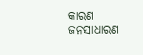କାରଣ ଜନସାଧାରଣ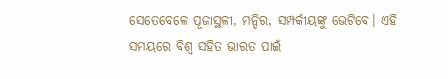ସେତେବେଳେ ପୂଜାସ୍ଥଳୀ, ମନ୍ଦିର, ସମ୍ପର୍କୀୟଙ୍କୁ ଭେଟିବେ। ଏହି ସମୟରେ ବିଶ୍ୱ ସହିତ ଭାରତ ପାଇଁ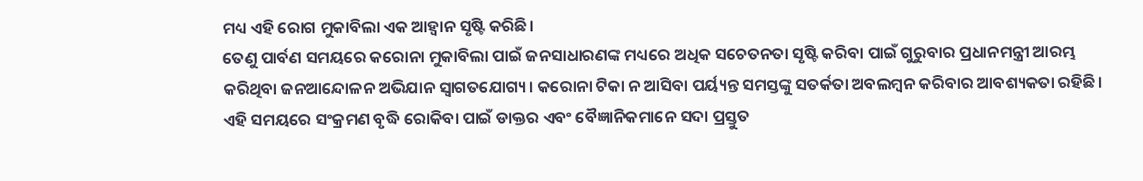ମଧ୍ୟ ଏହି ରୋଗ ମୁକାବିଲା ଏକ ଆହ୍ୱାନ ସୃଷ୍ଟି କରିଛି।
ତେଣୁ ପାର୍ବଣ ସମୟରେ କରୋନା ମୁକାବିଲା ପାଇଁ ଜନସାଧାରଣଙ୍କ ମଧ୍ୟରେ ଅଧିକ ସଚେତନତା ସୃଷ୍ଟି କରିବା ପାଇଁ ଗୁରୁବାର ପ୍ରଧାନମନ୍ତ୍ରୀ ଆରମ୍ଭ କରିଥିବା ଜନଆନ୍ଦୋଳନ ଅଭିଯାନ ସ୍ୱାଗତଯୋଗ୍ୟ। କରୋନା ଟିକା ନ ଆସିବା ପର୍ୟ୍ୟନ୍ତ ସମସ୍ତଙ୍କୁ ସତର୍କତା ଅବଲମ୍ବନ କରିବାର ଆବଶ୍ୟକତା ରହିଛି। ଏହି ସମୟରେ ସଂକ୍ରମଣ ବୃଦ୍ଧି ରୋକିବା ପାଇଁ ଡାକ୍ତର ଏବଂ ବୈଜ୍ଞାନିକମାନେ ସଦା ପ୍ରସ୍ତୁତ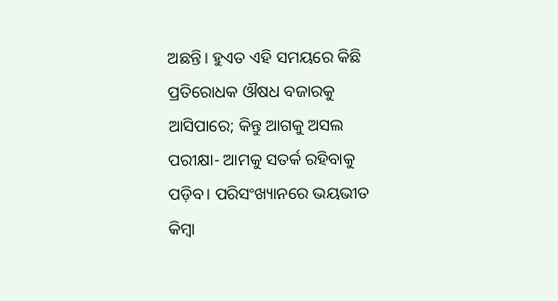ଅଛନ୍ତି। ହୁଏତ ଏହି ସମୟରେ କିଛି ପ୍ରତିରୋଧକ ଔଷଧ ବଜାରକୁ ଆସିପାରେ; କିନ୍ତୁ ଆଗକୁ ଅସଲ ପରୀକ୍ଷା- ଆମକୁ ସତର୍କ ରହିବାକୁ ପଡ଼ିବ। ପରିସଂଖ୍ୟାନରେ ଭୟଭୀତ କିମ୍ବା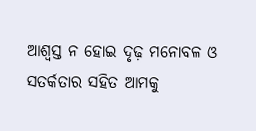ଆଶ୍ୱସ୍ତ ନ ହୋଇ ଦୃଢ଼ ମନୋବଳ ଓ ସତର୍କତାର ସହିତ ଆମକୁ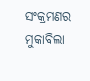ସଂକ୍ରମଣର ମୁକାବିଲା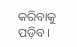କରିବାକୁ ପଡ଼ିବ।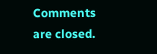Comments are closed.